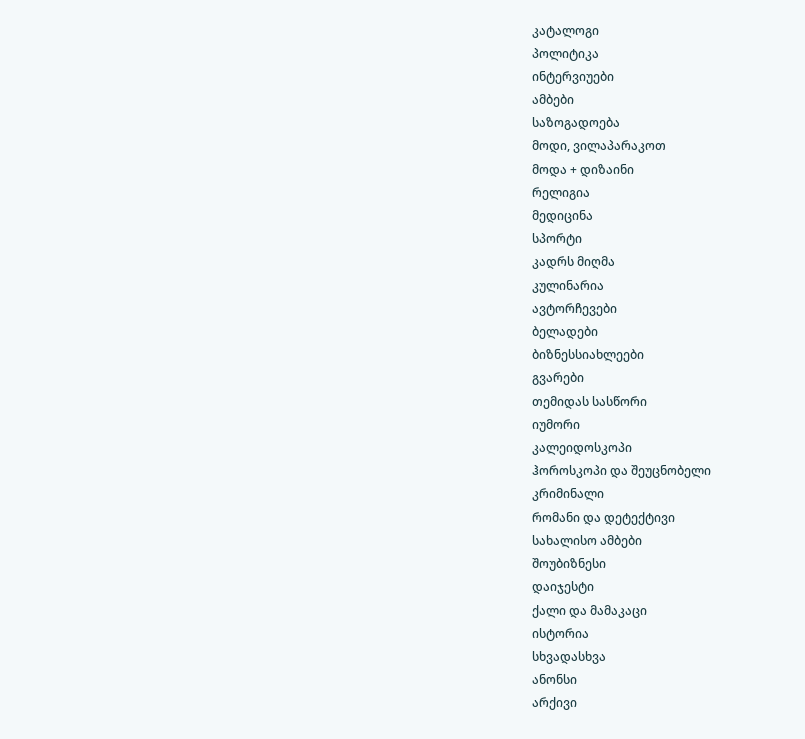კატალოგი
პოლიტიკა
ინტერვიუები
ამბები
საზოგადოება
მოდი, ვილაპარაკოთ
მოდა + დიზაინი
რელიგია
მედიცინა
სპორტი
კადრს მიღმა
კულინარია
ავტორჩევები
ბელადები
ბიზნესსიახლეები
გვარები
თემიდას სასწორი
იუმორი
კალეიდოსკოპი
ჰოროსკოპი და შეუცნობელი
კრიმინალი
რომანი და დეტექტივი
სახალისო ამბები
შოუბიზნესი
დაიჯესტი
ქალი და მამაკაცი
ისტორია
სხვადასხვა
ანონსი
არქივი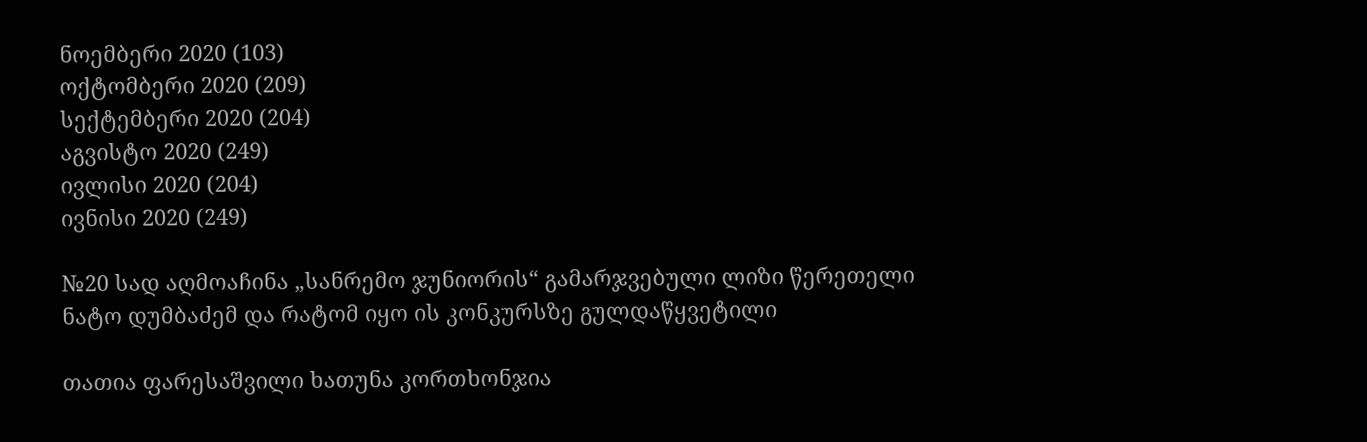ნოემბერი 2020 (103)
ოქტომბერი 2020 (209)
სექტემბერი 2020 (204)
აგვისტო 2020 (249)
ივლისი 2020 (204)
ივნისი 2020 (249)

№20 სად აღმოაჩინა „სანრემო ჯუნიორის“ გამარჯვებული ლიზი წერეთელი ნატო დუმბაძემ და რატომ იყო ის კონკურსზე გულდაწყვეტილი

თათია ფარესაშვილი ხათუნა კორთხონჯია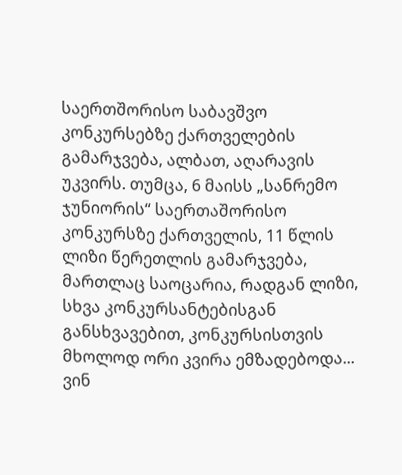საერთშორისო საბავშვო კონკურსებზე ქართველების გამარჯვება, ალბათ, აღარავის უკვირს. თუმცა, 6 მაისს „სანრემო ჯუნიორის“ საერთაშორისო კონკურსზე ქართველის, 11 წლის ლიზი წერეთლის გამარჯვება, მართლაც საოცარია, რადგან ლიზი, სხვა კონკურსანტებისგან განსხვავებით, კონკურსისთვის მხოლოდ ორი კვირა ემზადებოდა... ვინ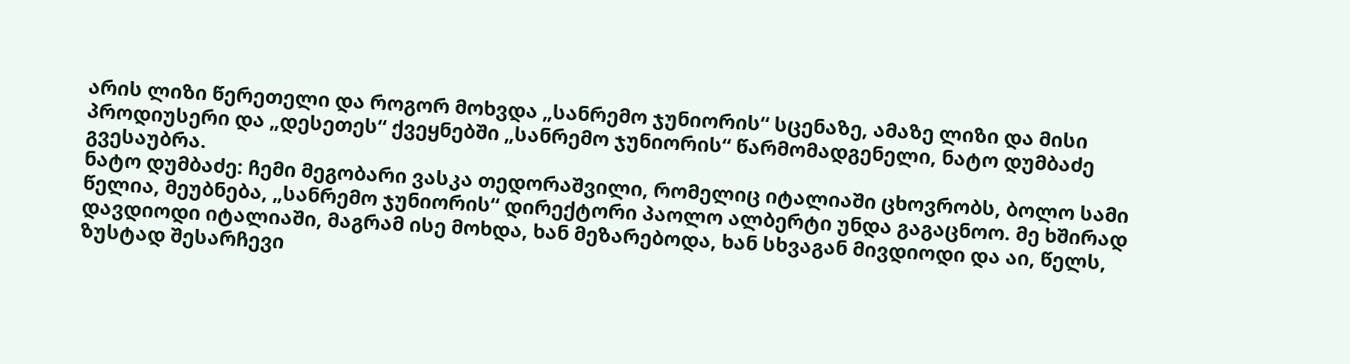არის ლიზი წერეთელი და როგორ მოხვდა „სანრემო ჯუნიორის“ სცენაზე, ამაზე ლიზი და მისი პროდიუსერი და „დესეთეს“ ქვეყნებში „სანრემო ჯუნიორის“ წარმომადგენელი, ნატო დუმბაძე გვესაუბრა.
ნატო დუმბაძე: ჩემი მეგობარი ვასკა თედორაშვილი, რომელიც იტალიაში ცხოვრობს, ბოლო სამი წელია, მეუბნება, „სანრემო ჯუნიორის“ დირექტორი პაოლო ალბერტი უნდა გაგაცნოო. მე ხშირად დავდიოდი იტალიაში, მაგრამ ისე მოხდა, ხან მეზარებოდა, ხან სხვაგან მივდიოდი და აი, წელს, ზუსტად შესარჩევი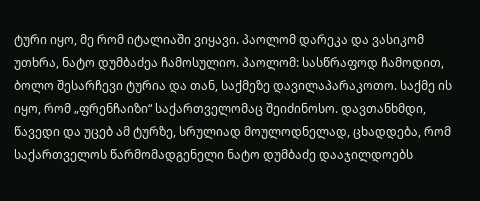ტური იყო, მე რომ იტალიაში ვიყავი. პაოლომ დარეკა და ვასიკომ უთხრა, ნატო დუმბაძეა ჩამოსულიო. პაოლომ: სასწრაფოდ ჩამოდით, ბოლო შესარჩევი ტურია და თან, საქმეზე დავილაპარაკოთო. საქმე ის იყო, რომ „ფრენჩაიზი“ საქართველომაც შეიძინოსო. დავთანხმდი, წავედი და უცებ ამ ტურზე, სრულიად მოულოდნელად, ცხადდება, რომ საქართველოს წარმომადგენელი ნატო დუმბაძე დააჯილდოებს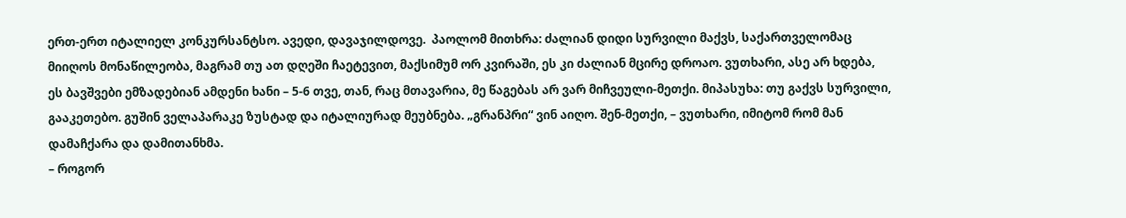ერთ-ერთ იტალიელ კონკურსანტსო. ავედი, დავაჯილდოვე.  პაოლომ მითხრა: ძალიან დიდი სურვილი მაქვს, საქართველომაც მიიღოს მონაწილეობა, მაგრამ თუ ათ დღეში ჩაეტევით, მაქსიმუმ ორ კვირაში, ეს კი ძალიან მცირე დროაო. ვუთხარი, ასე არ ხდება, ეს ბავშვები ემზადებიან ამდენი ხანი – 5-6 თვე, თან, რაც მთავარია, მე წაგებას არ ვარ მიჩვეული-მეთქი. მიპასუხა: თუ გაქვს სურვილი, გააკეთებო. გუშინ ველაპარაკე ზუსტად და იტალიურად მეუბნება. „გრანპრი“ ვინ აიღო. შენ-მეთქი, – ვუთხარი, იმიტომ რომ მან დამაჩქარა და დამითანხმა.
– როგორ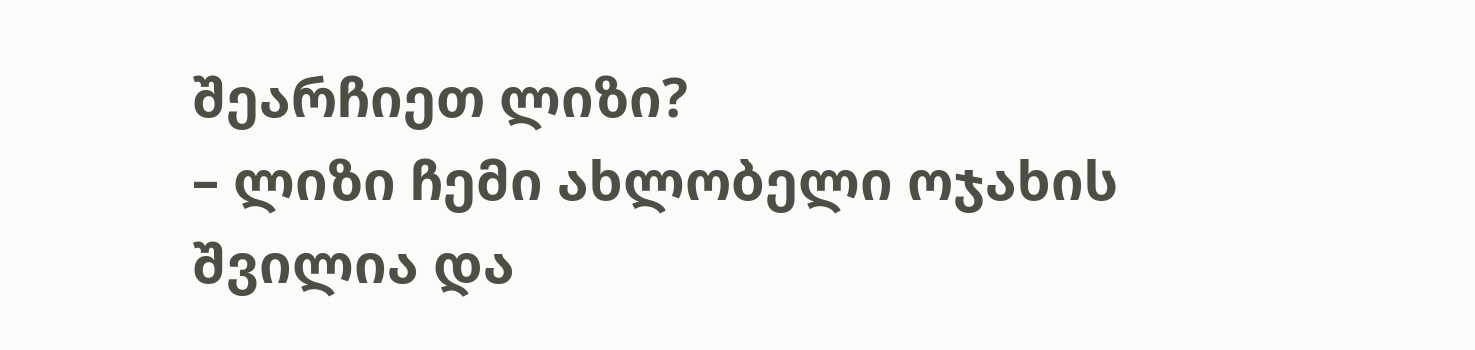შეარჩიეთ ლიზი?
– ლიზი ჩემი ახლობელი ოჯახის შვილია და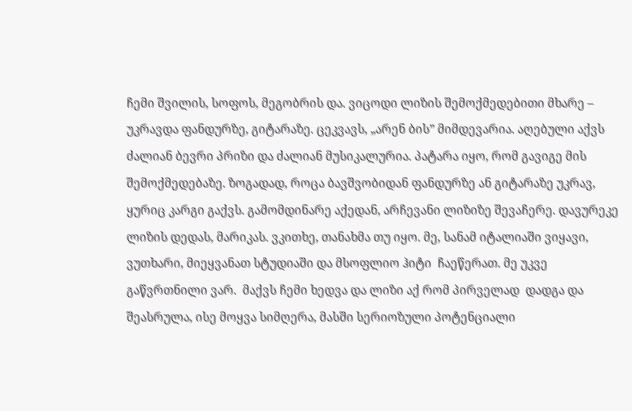ჩემი შვილის, სოფოს, მეგობრის და. ვიცოდი ლიზის შემოქმედებითი მხარე – უკრავდა ფანდურზე, გიტარაზე. ცეკვავს, „არენ ბის” მიმდევარია. აღებული აქვს ძალიან ბევრი პრიზი და ძალიან მუსიკალურია. პატარა იყო, რომ გავიგე მის შემოქმედებაზე. ზოგადად, როცა ბავშვობიდან ფანდურზე ან გიტარაზე უკრავ, ყურიც კარგი გაქვს. გამომდინარე აქედან, არჩევანი ლიზიზე შევაჩერე. დავურეკე ლიზის დედას, მარიკას. ვკითხე, თანახმა თუ იყო. მე, სანამ იტალიაში ვიყავი, ვუთხარი, მიეყვანათ სტუდიაში და მსოფლიო ჰიტი  ჩაეწერათ. მე უკვე გაწვრთნილი ვარ.  მაქვს ჩემი ხედვა და ლიზი აქ რომ პირველად  დადგა და შეასრულა, ისე მოყვა სიმღერა, მასში სერიოზული პოტენციალი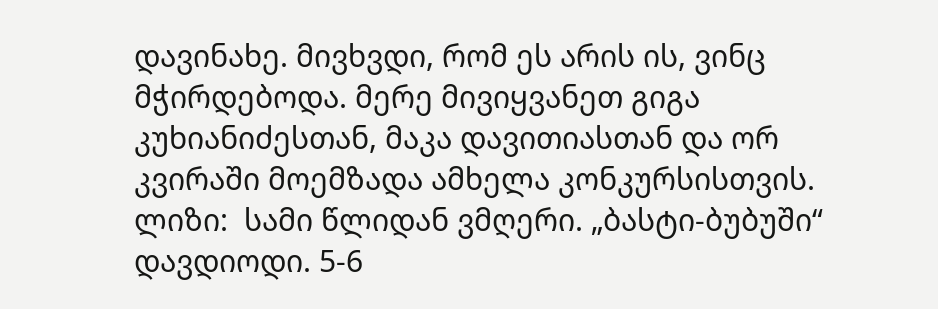დავინახე. მივხვდი, რომ ეს არის ის, ვინც მჭირდებოდა. მერე მივიყვანეთ გიგა კუხიანიძესთან, მაკა დავითიასთან და ორ კვირაში მოემზადა ამხელა კონკურსისთვის.
ლიზი:  სამი წლიდან ვმღერი. „ბასტი-ბუბუში“ დავდიოდი. 5-6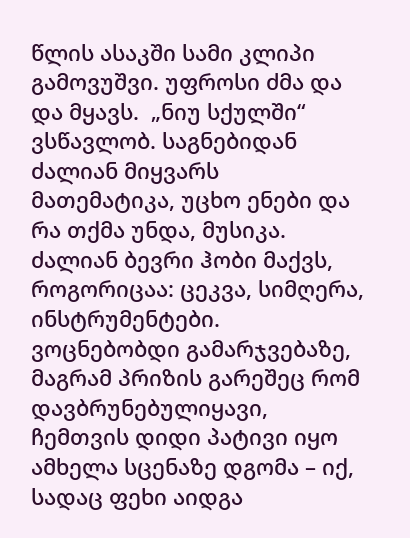წლის ასაკში სამი კლიპი გამოვუშვი. უფროსი ძმა და და მყავს.  „ნიუ სქულში“  ვსწავლობ. საგნებიდან ძალიან მიყვარს მათემატიკა, უცხო ენები და რა თქმა უნდა, მუსიკა. ძალიან ბევრი ჰობი მაქვს, როგორიცაა: ცეკვა, სიმღერა, ინსტრუმენტები. ვოცნებობდი გამარჯვებაზე, მაგრამ პრიზის გარეშეც რომ დავბრუნებულიყავი, ჩემთვის დიდი პატივი იყო ამხელა სცენაზე დგომა – იქ, სადაც ფეხი აიდგა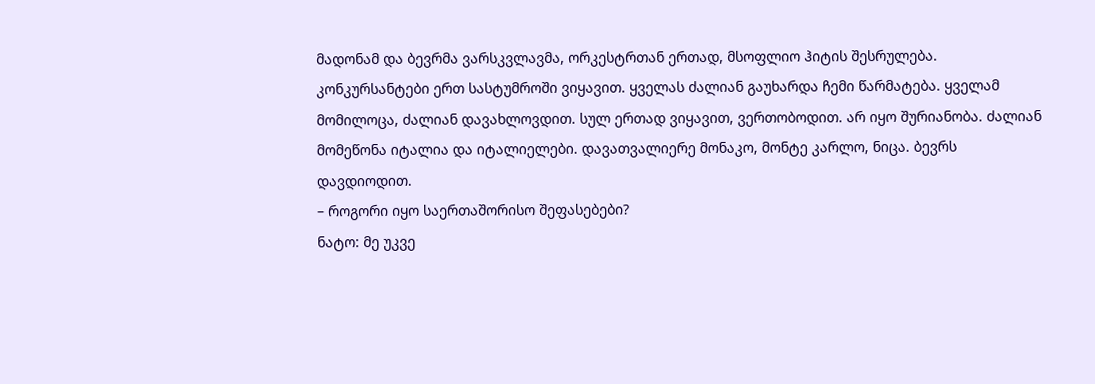მადონამ და ბევრმა ვარსკვლავმა, ორკესტრთან ერთად, მსოფლიო ჰიტის შესრულება. კონკურსანტები ერთ სასტუმროში ვიყავით. ყველას ძალიან გაუხარდა ჩემი წარმატება. ყველამ მომილოცა, ძალიან დავახლოვდით. სულ ერთად ვიყავით, ვერთობოდით. არ იყო შურიანობა. ძალიან მომეწონა იტალია და იტალიელები. დავათვალიერე მონაკო, მონტე კარლო, ნიცა. ბევრს დავდიოდით.
– როგორი იყო საერთაშორისო შეფასებები?
ნატო: მე უკვე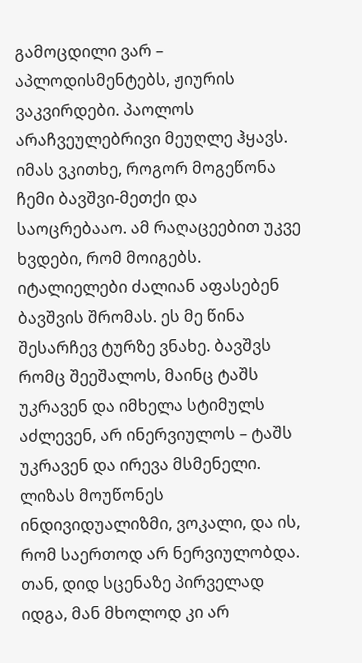გამოცდილი ვარ – აპლოდისმენტებს, ჟიურის ვაკვირდები. პაოლოს არაჩვეულებრივი მეუღლე ჰყავს. იმას ვკითხე, როგორ მოგეწონა ჩემი ბავშვი-მეთქი და საოცრებააო. ამ რაღაცეებით უკვე ხვდები, რომ მოიგებს. იტალიელები ძალიან აფასებენ ბავშვის შრომას. ეს მე წინა შესარჩევ ტურზე ვნახე. ბავშვს რომც შეეშალოს, მაინც ტაშს უკრავენ და იმხელა სტიმულს აძლევენ, არ ინერვიულოს – ტაშს უკრავენ და ირევა მსმენელი. ლიზას მოუწონეს ინდივიდუალიზმი, ვოკალი, და ის, რომ საერთოდ არ ნერვიულობდა. თან, დიდ სცენაზე პირველად იდგა, მან მხოლოდ კი არ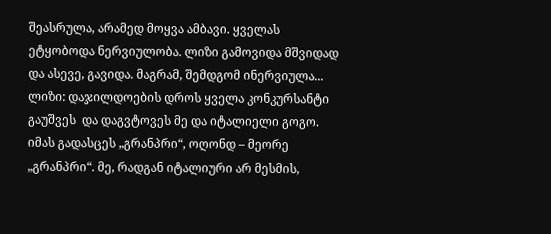შეასრულა, არამედ მოყვა ამბავი. ყველას ეტყობოდა ნერვიულობა. ლიზი გამოვიდა მშვიდად და ასევე, გავიდა. მაგრამ, შემდგომ ინერვიულა...
ლიზი: დაჯილდოების დროს ყველა კონკურსანტი გაუშვეს  და დაგვტოვეს მე და იტალიელი გოგო. იმას გადასცეს „გრანპრი“, ოღონდ – მეორე „გრანპრი“. მე, რადგან იტალიური არ მესმის,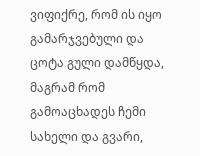ვიფიქრე, რომ ის იყო გამარჯვებული და ცოტა გული დამწყდა, მაგრამ რომ გამოაცხადეს ჩემი სახელი და გვარი,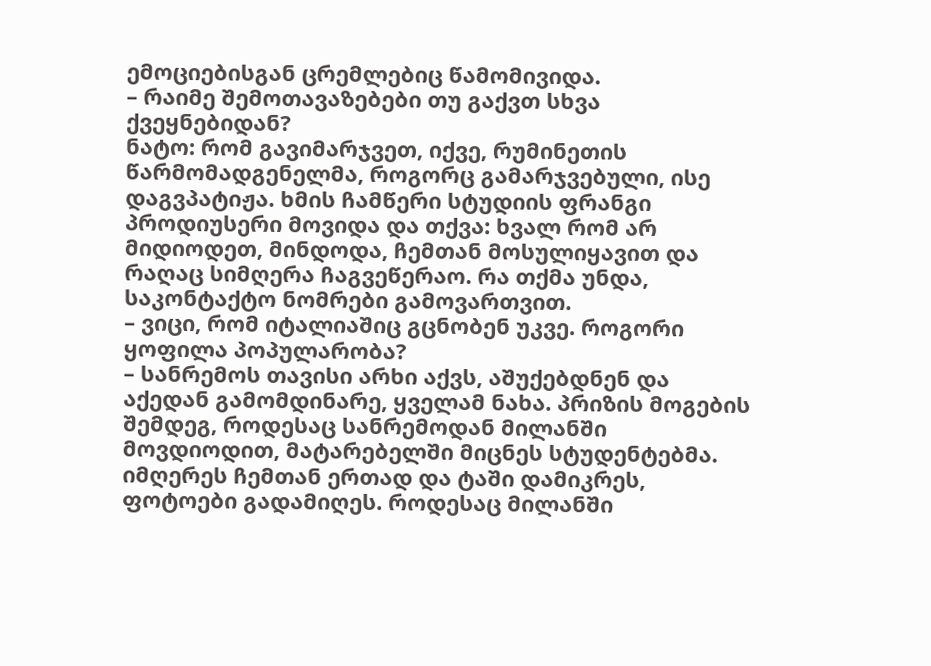ემოციებისგან ცრემლებიც წამომივიდა.
– რაიმე შემოთავაზებები თუ გაქვთ სხვა ქვეყნებიდან?
ნატო: რომ გავიმარჯვეთ, იქვე, რუმინეთის წარმომადგენელმა, როგორც გამარჯვებული, ისე დაგვპატიჟა. ხმის ჩამწერი სტუდიის ფრანგი პროდიუსერი მოვიდა და თქვა: ხვალ რომ არ მიდიოდეთ, მინდოდა, ჩემთან მოსულიყავით და რაღაც სიმღერა ჩაგვეწერაო. რა თქმა უნდა, საკონტაქტო ნომრები გამოვართვით.
– ვიცი, რომ იტალიაშიც გცნობენ უკვე. როგორი ყოფილა პოპულარობა?
– სანრემოს თავისი არხი აქვს, აშუქებდნენ და აქედან გამომდინარე, ყველამ ნახა. პრიზის მოგების შემდეგ, როდესაც სანრემოდან მილანში მოვდიოდით, მატარებელში მიცნეს სტუდენტებმა. იმღერეს ჩემთან ერთად და ტაში დამიკრეს, ფოტოები გადამიღეს. როდესაც მილანში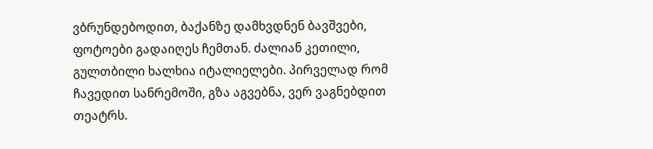ვბრუნდებოდით, ბაქანზე დამხვდნენ ბავშვები, ფოტოები გადაიღეს ჩემთან. ძალიან კეთილი, გულთბილი ხალხია იტალიელები. პირველად რომ ჩავედით სანრემოში, გზა აგვებნა, ვერ ვაგნებდით თეატრს.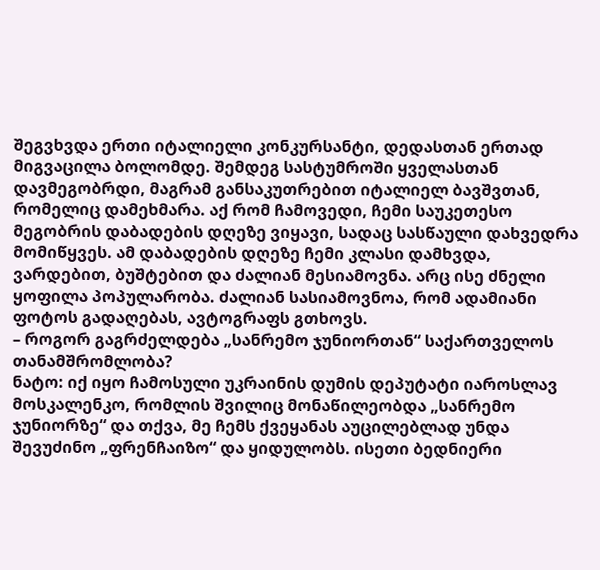შეგვხვდა ერთი იტალიელი კონკურსანტი, დედასთან ერთად მიგვაცილა ბოლომდე. შემდეგ სასტუმროში ყველასთან დავმეგობრდი, მაგრამ განსაკუთრებით იტალიელ ბავშვთან, რომელიც დამეხმარა. აქ რომ ჩამოვედი, ჩემი საუკეთესო მეგობრის დაბადების დღეზე ვიყავი, სადაც სასწაული დახვედრა მომიწყვეს. ამ დაბადების დღეზე ჩემი კლასი დამხვდა, ვარდებით, ბუშტებით და ძალიან მესიამოვნა. არც ისე ძნელი ყოფილა პოპულარობა. ძალიან სასიამოვნოა, რომ ადამიანი ფოტოს გადაღებას, ავტოგრაფს გთხოვს.
– როგორ გაგრძელდება „სანრემო ჯუნიორთან“ საქართველოს თანამშრომლობა?
ნატო: იქ იყო ჩამოსული უკრაინის დუმის დეპუტატი იაროსლავ მოსკალენკო, რომლის შვილიც მონაწილეობდა „სანრემო ჯუნიორზე“ და თქვა, მე ჩემს ქვეყანას აუცილებლად უნდა შევუძინო „ფრენჩაიზო“ და ყიდულობს. ისეთი ბედნიერი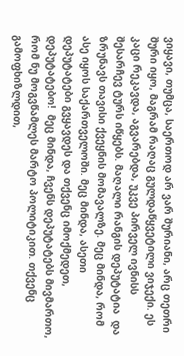ვიყავი, თუმცა, საერთოდ არ ვარ შურიანი, არც თეთრი შური იყო, მაგრამ რაღაც გულდაწყვეტილი ვიჯექი. ეს კაცი რეკავდა, აგვარებდა, უკვე პირველ ივნისს შესარჩევ ტურს იწყებს. მაღალი რანგის დეპუტატია  და ზრუნავს თავისი ქვეყნის მომავალზე. მეც მინდა, რომ ასე იყოს საქართველოში. მეც მინდა, ასეთი დეპუტატები გვყავდეს და თქვენც იმოქმედეთ, დეპუტატებო!  მეც მინდა, ჩვენს დეპუტატებს მივმართო, რომ ნუ მოგვწამლეს მარტო პოლიტიკით. თქვენც გამოფხიზლდით,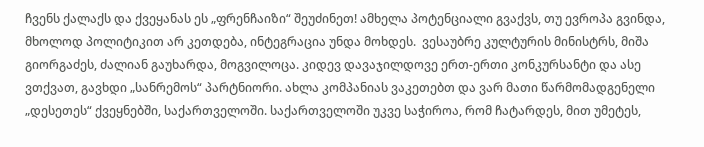ჩვენს ქალაქს და ქვეყანას ეს „ფრენჩაიზი“ შეუძინეთ! ამხელა პოტენციალი გვაქვს, თუ ევროპა გვინდა, მხოლოდ პოლიტიკით არ კეთდება, ინტეგრაცია უნდა მოხდეს.  ვესაუბრე კულტურის მინისტრს, მიშა გიორგაძეს, ძალიან გაუხარდა, მოგვილოცა. კიდევ დავაჯილდოვე ერთ-ერთი კონკურსანტი და ასე ვთქვათ, გავხდი „სანრემოს“ პარტნიორი. ახლა კომპანიას ვაკეთებთ და ვარ მათი წარმომადგენელი „დესეთეს“ ქვეყნებში, საქართველოში. საქართველოში უკვე საჭიროა, რომ ჩატარდეს, მით უმეტეს,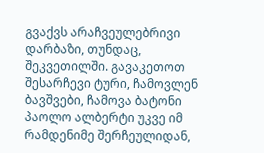გვაქვს არაჩვეულებრივი დარბაზი, თუნდაც, შეკვეთილში. გავაკეთოთ შესარჩევი ტური, ჩამოვლენ ბავშვები, ჩამოვა ბატონი პაოლო ალბერტი უკვე იმ რამდენიმე შერჩეულიდან,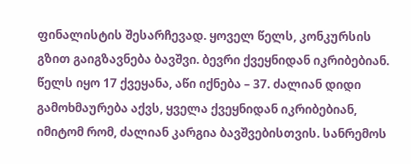ფინალისტის შესარჩევად. ყოველ წელს, კონკურსის გზით გაიგზავნება ბავშვი. ბევრი ქვეყნიდან იკრიბებიან. წელს იყო 17 ქვეყანა, აწი იქნება – 37. ძალიან დიდი გამოხმაურება აქვს, ყველა ქვეყნიდან იკრიბებიან, იმიტომ რომ, ძალიან კარგია ბავშვებისთვის. სანრემოს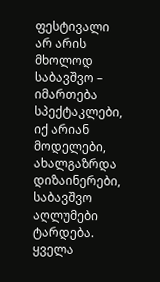ფესტივალი არ არის მხოლოდ საბავშვო – იმართება სპექტაკლები, იქ არიან მოდელები, ახალგაზრდა დიზაინერები, საბავშვო აღლუმები ტარდება. ყველა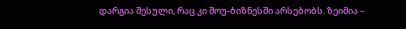დარგია შესული, რაც კი შოუ-ბიზნესში არსებობს. ზეიმია –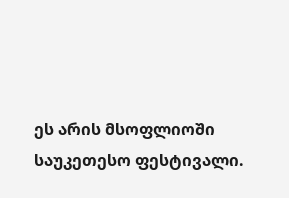ეს არის მსოფლიოში საუკეთესო ფესტივალი.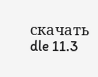скачать dle 11.3